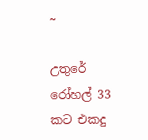~

උතුරේ රෝහල් 33 කට එකදු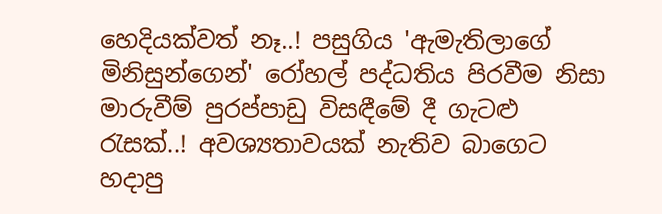හෙදියක්වත් නෑ..! පසුගිය 'ඇමැතිලාගේ මිනිසුන්ගෙන්' රෝහල් පද්ධතිය පිරවීම නිසා මාරුවීම් පුරප්පාඩු විසඳීමේ දී ගැටළු රැසක්..! අවශ්‍යතාවයක් නැතිව බාගෙට හදාපු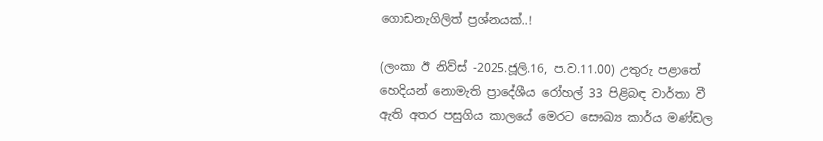ගොඩනැගිලිත් ප්‍රශ්නයක්..!

(ලංකා ඊ නිව්ස් -2025.ජූලි.16, ප.ව‍.11.00) උතුරු පළාතේ හෙදියන් නොමැති ප්‍රාදේශීය රෝහල් 33 පිළිබඳ වාර්තා වී ඇති අතර පසුගිය කාලයේ මෙරට සෞඛ්‍ය කාර්ය මණ්ඩල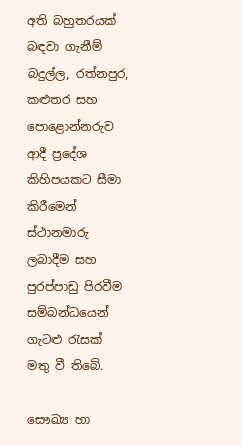අති බහුතරයක් බඳවා ගැනීම් බදුල්ල, රත්නපුර, කළුතර සහ පොළොන්නරුව ආදී ප්‍රදේශ කිහිපයකට සීමා කිරීමෙන් ස්ථානමාරු ලබාදීම සහ පුරප්පාඩු පිරවීම සම්බන්ධයෙන් ගැටළු රැසක් මතු වී තිබේ.

සෞඛ්‍ය හා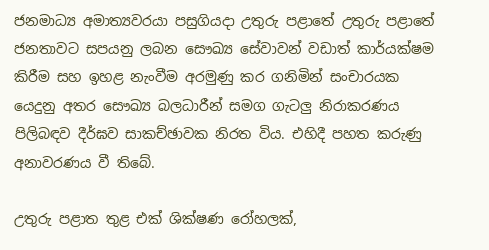ජනමාධ්‍ය අමාත්‍යවරයා පසුගියදා උතුරු පළාතේ උතුරු පළාතේ ජනතාවට සපයනු ලබන සෞඛ්‍ය සේවාවන් වඩාත් කාර්යක්ෂම කිරීම සහ ඉහළ නැංවීම අරමුණු කර ගනිමින් සංචාරයක යෙදුනු අතර සෞඛ්‍ය බලධාරීන් සමග ගැටලු නිරාකරණය පිලිබඳව දීර්ඝව සාකච්ඡාවක නිරත විය. එහිදී පහත කරුණු අනාවරණය වී තිබේ.

උතුරු පළාත තුළ එක් ශික්ෂණ රෝහලක්,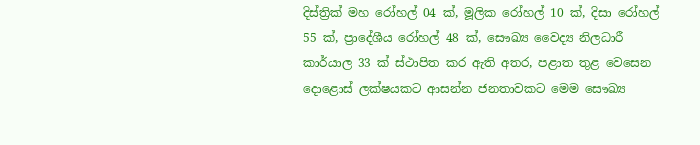දිස්ත්‍රික් මහ රෝහල් 04 ක්, මූලික රෝහල් 10 ක්, දිසා රෝහල් 55 ක්, ප්‍රාදේශීය රෝහල් 48 ක්, සෞඛ්‍ය වෛද්‍ය නිලධාරී කාර්යාල 33 ක් ස්ථාපිත කර ඇති අතර, පළාත තුළ වෙසෙන දොළොස් ලක්ෂයකට ආසන්න ජනතාවකට මෙම සෞඛ්‍ය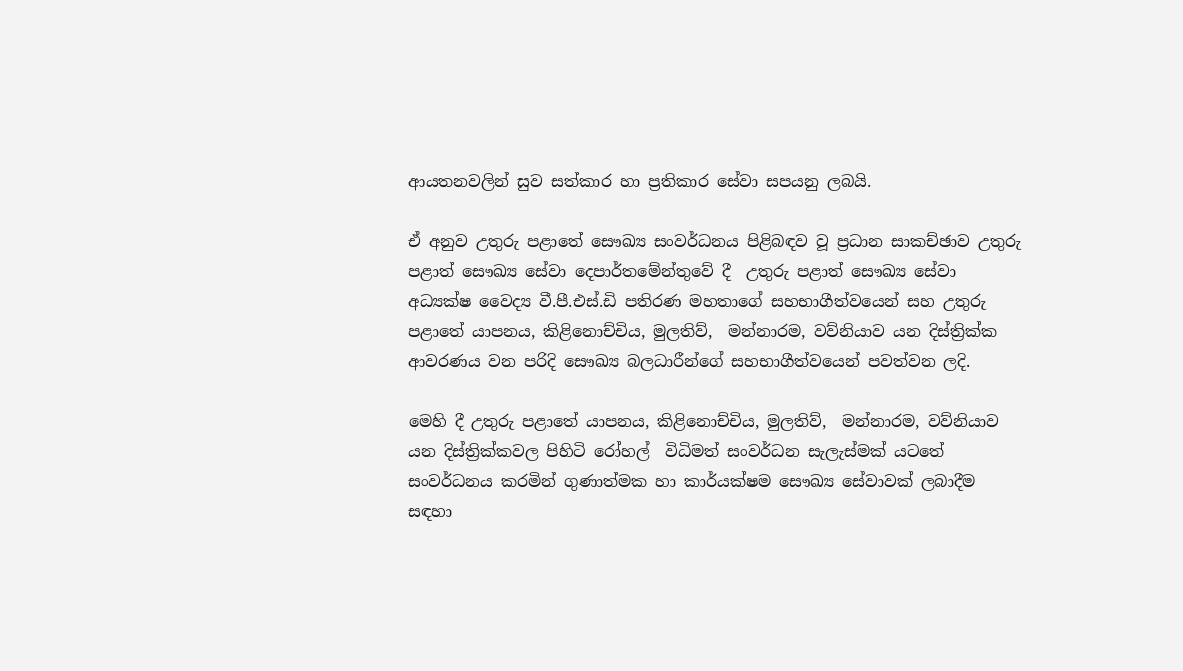ආයතනවලින් සුව සත්කාර හා ප්‍රතිකාර සේවා සපයනු ලබයි.

ඒ අනුව උතුරු පළාතේ සෞඛ්‍ය සංවර්ධනය පිළිබඳව වූ ප්‍රධාන සාකච්ඡාව උතුරු පළාත් සෞඛ්‍ය සේවා දෙපාර්තමේන්තුවේ දී  උතුරු පළාත් සෞඛ්‍ය සේවා අධ්‍යක්ෂ වෛද්‍ය වී.පී.එස්.ඩි පතිරණ මහතාගේ සහභාගීත්වයෙන් සහ උතුරු පළාතේ යාපනය, කිළිනොච්චිය, මුලතිව්,  මන්නාරම, වව්නියාව යන දිස්ත්‍රික්ක ආවරණය වන පරිදි සෞඛ්‍ය බලධාරීන්ගේ සහභාගීත්වයෙන් පවත්වන ලදි.

මෙහි දී උතුරු පළාතේ යාපනය, කිළිනොච්චිය, මුලතිව්,  මන්නාරම, වව්නියාව යන දිස්ත්‍රික්කවල පිහිටි රෝහල්  විධිමත් සංවර්ධන සැලැස්මක් යටතේ සංවර්ධනය කරමින් ගුණාත්මක හා කාර්යක්ෂම සෞඛ්‍ය සේවාවක් ලබාදීම සඳහා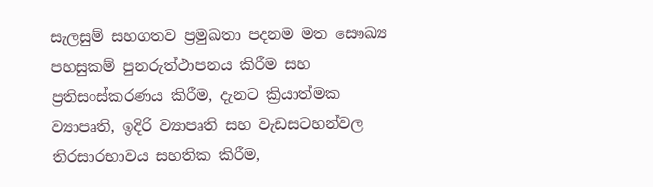සැලසුම් සහගතව ප්‍රමුඛතා පදනම මත සෞඛ්‍ය පහසුකම් පුනරුත්ථාපනය කිරීම සහ ප්‍රතිසංස්කරණය කිරීම, දැනට ක්‍රියාත්මක ව්‍යාපෘති, ඉදිරි ව්‍යාපෘති සහ වැඩසටහන්වල තිරසාරභාවය සහතික කිරීම,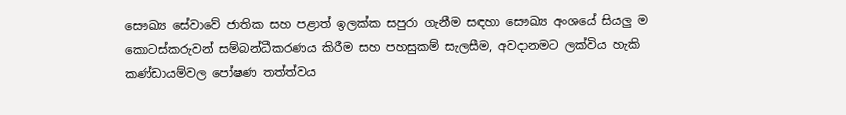සෞඛ්‍ය සේවාවේ ජාතික සහ පළාත් ඉලක්ක සපුරා ගැනීම සඳහා සෞඛ්‍ය අංශයේ සියලු ම කොටස්කරුවන් සම්බන්ධීකරණය කිරීම සහ පහසුකම් සැලසීම, අවදානමට ලක්විය හැකි කණ්ඩායම්වල පෝෂණ තත්ත්වය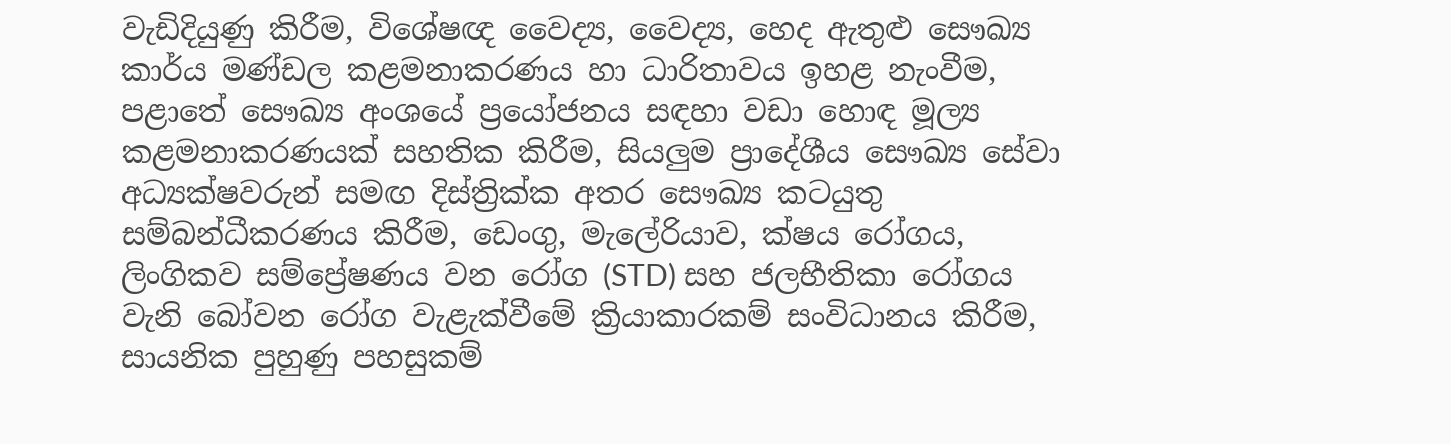වැඩිදියුණු කිරීම, විශේෂඥ වෛද්‍ය, වෛද්‍ය, හෙද ඇතුළු සෞඛ්‍ය කාර්ය මණ්ඩල කළමනාකරණය හා ධාරිතාවය ඉහළ නැංවීම, පළාතේ සෞඛ්‍ය අංශයේ ප්‍රයෝජනය සඳහා වඩා හොඳ මූල්‍ය කළමනාකරණයක් සහතික කිරීම, සියලුම ප්‍රාදේශීය සෞඛ්‍ය සේවා අධ්‍යක්ෂවරුන් සමඟ දිස්ත්‍රික්ක අතර සෞඛ්‍ය කටයුතු සම්බන්ධීකරණය කිරීම, ඩෙංගු, මැලේරියාව, ක්ෂය රෝගය, ලිංගිකව සම්ප්‍රේෂණය වන රෝග (STD) සහ ජලභීතිකා රෝගය වැනි බෝවන රෝග වැළැක්වීමේ ක්‍රියාකාරකම් සංවිධානය කිරීම, සායනික පුහුණු පහසුකම්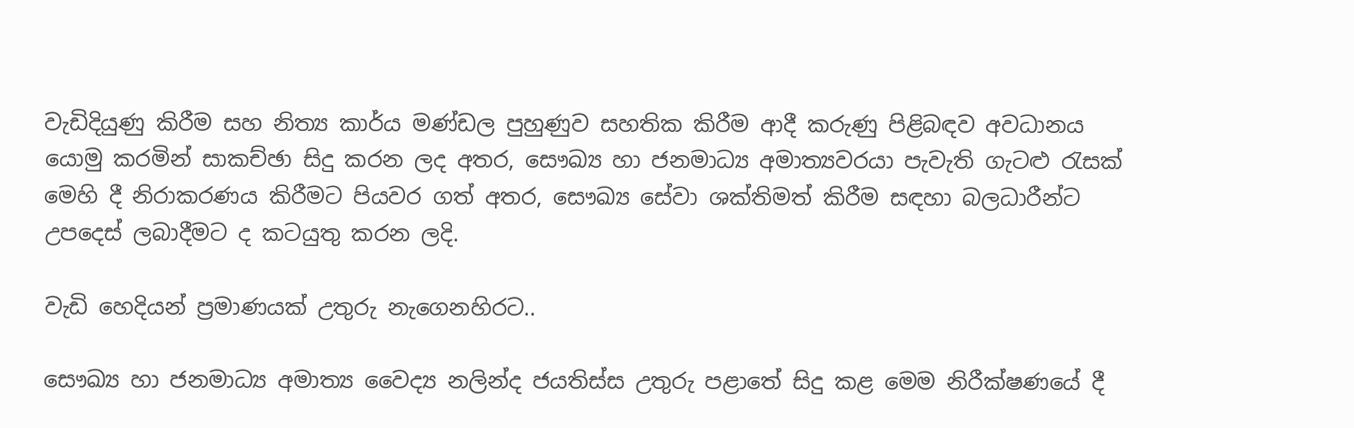වැඩිදියුණු කිරීම සහ නිත්‍ය කාර්ය මණ්ඩල පුහුණුව සහතික කිරීම ආදී කරුණු පිළිබඳව අවධානය යොමු කරමින් සාකච්ඡා සිදු කරන ලද අතර, සෞඛ්‍ය හා ජනමාධ්‍ය අමාත්‍යවරයා පැවැති ගැටළු රැසක් මෙහි දී නිරාකරණය කිරීමට පියවර ගත් අතර, සෞඛ්‍ය සේවා ශක්තිමත් කිරීම සඳහා බලධාරීන්ට උපදෙස් ලබාදීමට ද කටයුතු කරන ලදි.

වැඩි හෙදියන් ප්‍රමාණයක් උතුරු නැගෙනහිරට..

සෞඛ්‍ය හා ජනමාධ්‍ය අමාත්‍ය වෛද්‍ය නලින්ද ජයතිස්ස උතුරු පළාතේ සිදු කළ මෙම නිරීක්ෂණයේ දී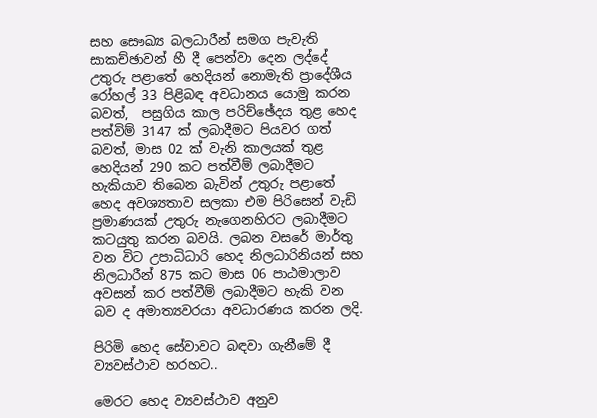සහ සෞඛ්‍ය බලධාරීන් සමග පැවැති සාකච්ඡාවන් හී දී පෙන්වා දෙන ලද්දේ උතුරු පළාතේ හෙදියන් නොමැති ප්‍රාදේශීය රෝහල් 33 පිළිබඳ අවධානය යොමු කරන බවත්,  පසුගිය කාල පරිච්ඡේදය තුළ හෙද පත්විම් 3147 ක් ලබාදීමට පියවර ගත් බවත්, මාස 02 ක් වැනි කාලයක් තුළ හෙදියන් 290 කට පත්වීම් ලබාදීමට හැකියාව තිබෙන බැවින් උතුරු පළාතේ හෙද අවශ්‍යතාව සලකා එම පිරිසෙන් වැඩි ප්‍රමාණයක් උතුරු නැගෙනහිරට ලබාදීමට කටයුතු කරන බවයි. ලබන වසරේ මාර්තු වන විට උපාධිධාරි හෙද නිලධාරිනියන් සහ  නිලධාරීන් 875 කට මාස 06 පාඨමාලාව අවසන් කර පත්වීම් ලබාදීමට හැකි වන බව ද අමාත්‍යවරයා අවධාරණය කරන ලදි.

පිරිමි හෙද සේවාවට බඳවා ගැනීමේ දී ව්‍යවස්ථාව හරහට..

මෙරට හෙද ව්‍යවස්ථාව අනුව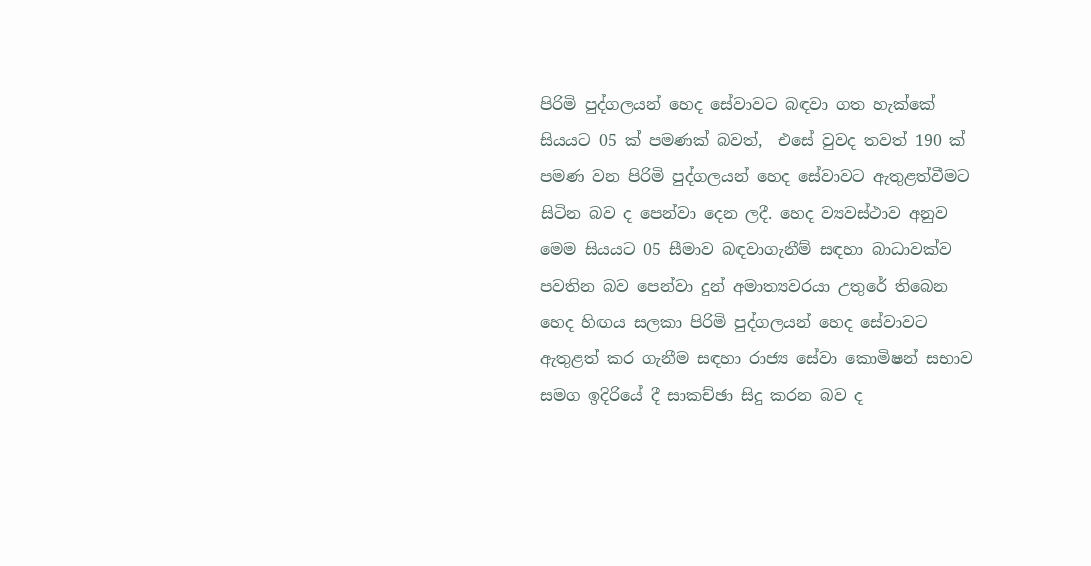පිරිමි පුද්ගලයන් හෙද සේවාවට බඳවා ගත හැක්කේ සියයට 05 ක් පමණක් බවත්,  එසේ වුවද තවත් 190 ක් පමණ වන පිරිමි පුද්ගලයන් හෙද සේවාවට ඇතුළත්වීමට සිටින බව ද පෙන්වා දෙන ලදී. හෙද ව්‍යවස්ථාව අනුව මෙම සියයට 05 සීමාව බඳවාගැනීම් සඳහා බාධාවක්ව පවතින බව පෙන්වා දුන් අමාත්‍යවරයා උතුරේ තිබෙන හෙද හිඟය සලකා පිරිමි පුද්ගලයන් හෙද සේවාවට ඇතුළත් කර ගැනීම සඳහා රාජ්‍ය සේවා කොමිෂන් සභාව සමග ඉදිරියේ දී සාකච්ඡා සිදු කරන බව ද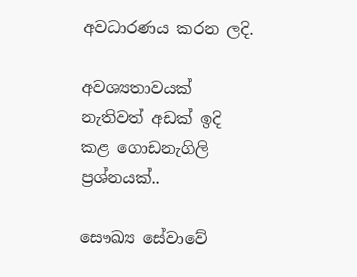අවධාරණය කරන ලදි.

අවශ්‍යතාවයක් නැතිවත් අඩක් ඉදි කළ ගොඩනැගිලි ප්‍රශ්නයක්..

සෞඛ්‍ය සේවාවේ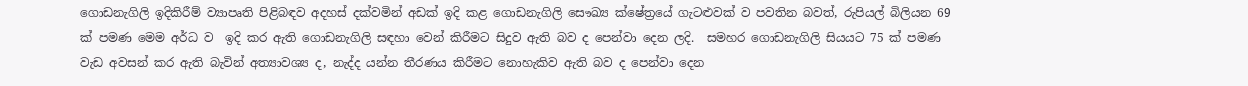ගොඩනැගිලි ඉදිකිරීම් ව්‍යාපෘති පිළිබඳව අදහස් දක්වමින් අඩක් ඉදි කළ ගොඩනැගිලි සෞඛ්‍ය ක්ෂේත්‍රයේ ගැටළුවක් ව පවතින බවත්, රුපියල් බිලියන 69 ක් පමණ මෙම අර්ධ ව  ඉදි කර ඇති ගොඩනැගිලි සඳහා වෙන් කිරීමට සිදුව ඇති බව ද පෙන්වා දෙන ලදි.  සමහර ගොඩනැගිලි සියයට 75 ක් පමණ වැඩ අවසන් කර ඇති බැවින් අත්‍යාවශ්‍ය ද, නැද්ද යන්න තීරණය කිරීමට නොහැකිව ඇති බව ද පෙන්වා දෙන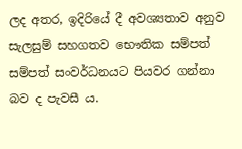ලද අතර, ඉදිරියේ දී අවශ්‍යතාව අනුව සැලසුම් සහගතව භෞතික සම්පත් සම්පත් සංවර්ධනයට පියවර ගන්නා බව ද පැවසී ය.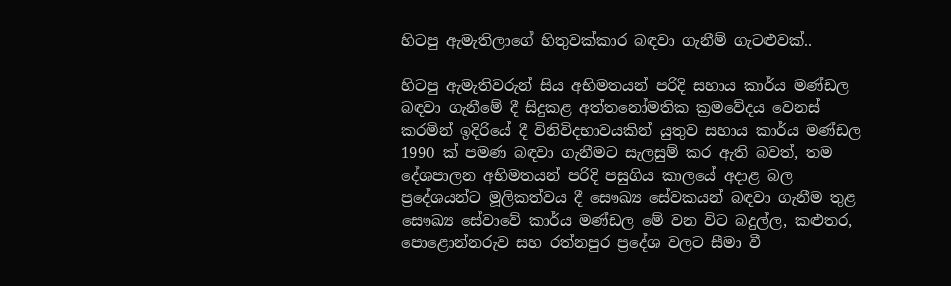හිටපු ඇමැතිලාගේ හිතුවක්කාර බඳවා ගැනීම් ගැටළුවක්..

හිටපු ඇමැතිවරුන් සිය අභිමතයන් පරිදි සහාය කාර්ය මණ්ඩල බඳවා ගැනීමේ දී සිදුකළ අත්තනෝමතික ක්‍රමවේදය වෙනස් කරමින් ඉදිරියේ දී විනිවිදභාවයකින් යුතුව සහාය කාර්ය මණ්ඩල 1990 ක් පමණ බඳවා ගැනීමට සැලසුම් කර ඇති බවත්, තම දේශපාලන අභිමතයන් පරිදි පසුගිය කාලයේ අදාළ බල ප්‍රදේශයන්ට මූලිකත්වය දී සෞඛ්‍ය සේවකයන් බඳවා ගැනීම තුළ සෞඛ්‍ය සේවාවේ කාර්ය මණ්ඩල මේ වන විට බදුල්ල, කළුතර, පොළොන්නරුව සහ රත්නපුර ප්‍රදේශ වලට සීමා වී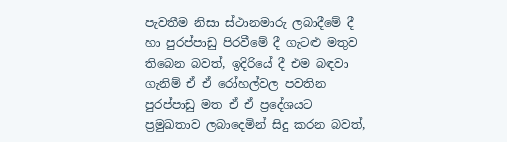පැවතීම නිසා ස්ථානමාරු ලබාදීමේ දී හා පුරප්පාඩු පිරවීමේ‍ දී ගැටළු මතුව තිබෙන බවත්, ඉදිරියේ දී එම බඳවා  ගැනිම් ඒ ඒ රෝහල්වල පවතින පුරප්පාඩු මත ඒ ඒ ප්‍රදේශයට ප්‍රමුඛතාව ලබාදෙමින් සිදු කරන බවත්,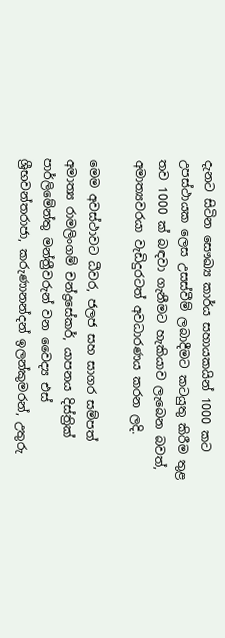දැනට සිටින සෞඛ්‍ය කාර්ය සහායකයින් 1000 කට උපස්ථායක ලෙස උසස්වීම් ලබාදීමට කටයුතු කිරීම තුළ තව 1000 ක් බඳවා ගැනීමට හැකියාව ලැබෙන බවත්, අමාත්‍යවරයා වැඩිදුරටත් අවධාරණය කරන ලදි.

මෙම අවස්ථාවට ධීවර, ජලජ සහ සාගර සම්පත් අමාත්‍ය රාමලිංගම් චන්ද්‍රසේකර්, යාපනය දිස්ත්‍රික් පාර්ලිමේන්තු මන්ත්‍රීවරුන් වන වෛද්‍ය එස් ශ්‍රීභවන්තරාජා, කරුණානන්දන් ඉලන්කුමරන්, උතුරු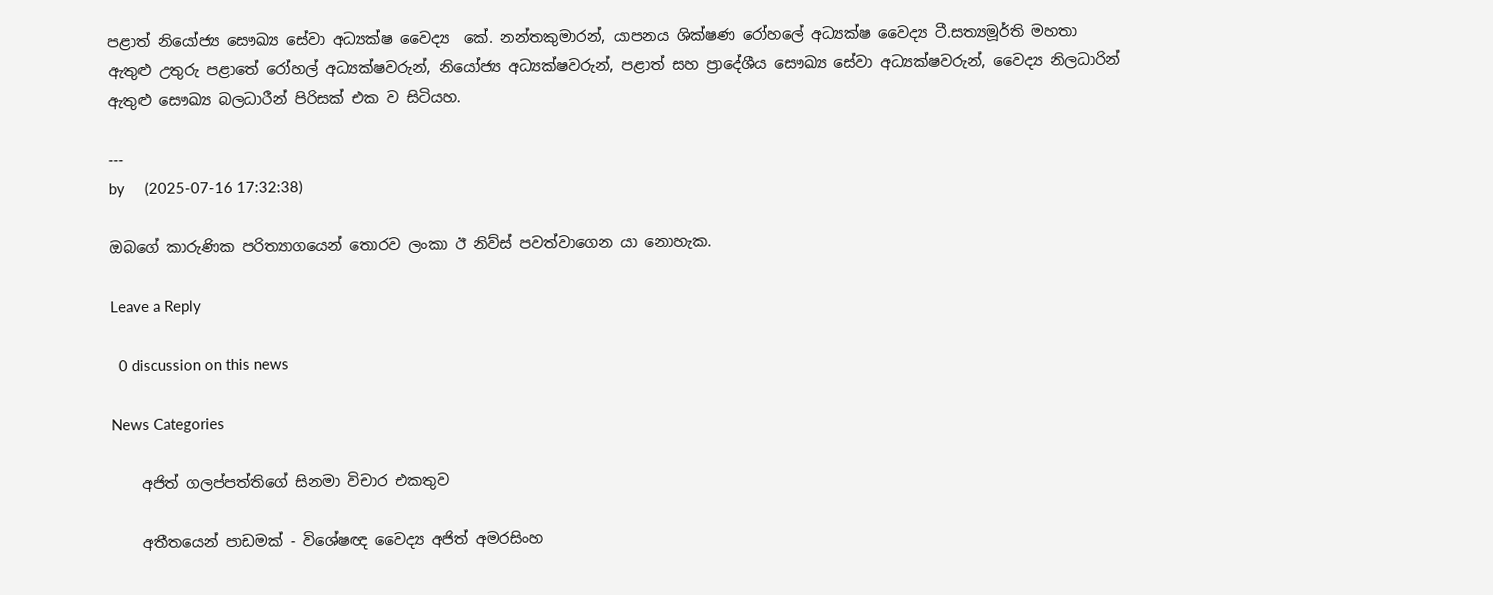පළාත් නියෝජ්‍ය සෞඛ්‍ය සේවා අධ්‍යක්ෂ වෛද්‍ය  කේ. නන්තකුමාරන්, යාපනය ශික්ෂණ රෝහලේ අධ්‍යක්ෂ වෛද්‍ය ටී.සත්‍යමූර්ති මහතා ඇතුළු උතුරු පළාතේ රෝහල් අධ්‍යක්ෂවරුන්, නියෝජ්‍ය අධ්‍යක්ෂවරුන්, පළාත් සහ ප්‍රාදේශීය සෞඛ්‍ය සේවා අධ්‍යක්ෂවරුන්, වෛද්‍ය නිලධාරින් ඇතුළු සෞඛ්‍ය බලධාරීන් පිරිසක් එක ව සිටියහ.

---
by     (2025-07-16 17:32:38)

ඔබගේ කාරුණික පරිත්‍යාගයෙන් තොරව ලංකා ඊ නිව්ස් පවත්වාගෙන යා නොහැක.

Leave a Reply

  0 discussion on this news

News Categories

    අජිත් ගලප්පත්තිගේ සිනමා විචාර එකතුව

    අතීතයෙන් පාඩමක් - විශේෂඥ වෛද්‍ය අජිත් අමරසිංහ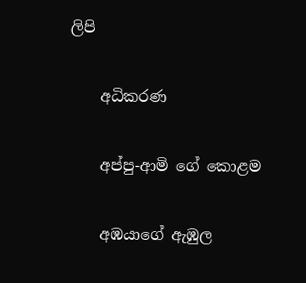ලිපි

    අධිකරණ

    අප්පු-ආමි ගේ ‌කොළම

    අඹයාගේ ඇඹුල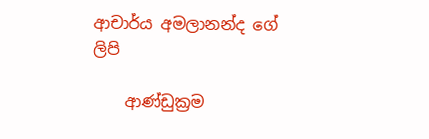ආචාර්ය අමලානන්ද ‌ගේ ලිපි

    ආණ්ඩුක්‍රම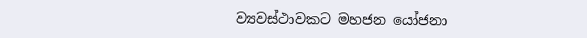ව්‍යවස්ථාවකට මහජන යෝජනා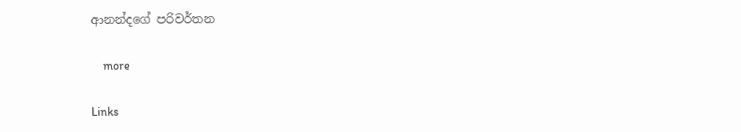ආනන්දගේ පරිවර්තන

    more

Links